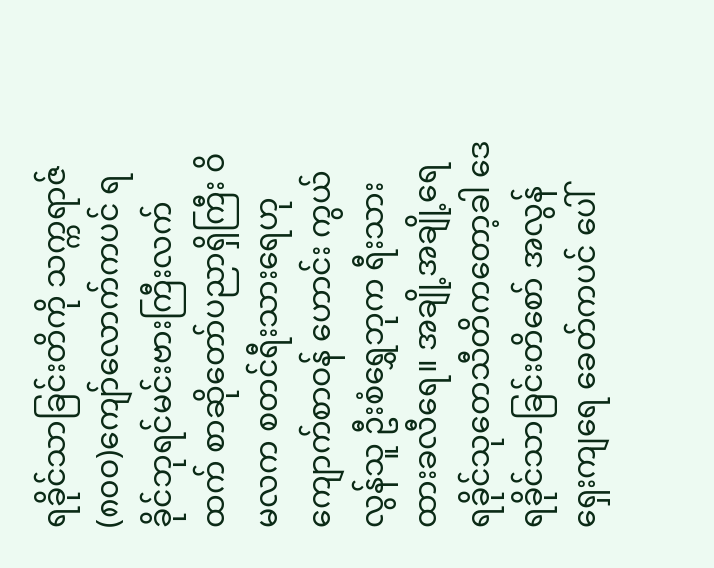ရခိုင်သာခြင်းတိကို သက္ကရာဇ် (၈၀ဝ)ကျော်လောက်ကပင် ရခိုင်ဘုရင်မင်းဗားကြီးလက်ထက် စာဆိုတော်ပညာရှိကြီး ဝိမလက စတင်ရီးသားရေဟု ကျောက်စာဝန် ဟောင်း ကွယ်လွန်သူ ဦးစံရွှေဘုက ရီးသားထားခလီရေ။ အချို့အချို့ရေ ရခိုင်သုတေသီတိကတော့ခါ ဒေရခိုင်သာခြင်းတိစော် အလွန်ရှေးကျရေ ခေတ်ကပင် ပေါ်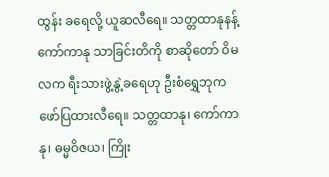ထွန်း ခရေလို့ ယူဆလီရေ။ သတ္တထာနုနန့် ကော်ကာနု သာခြင်းတိကို စာဆိုတော် ဝိမလက ရီးသားဖွဲ့နွဲ့ခရေဟု ဦးစံရွှေဘုက ဖော်ပြထားလီရေ။ သတ္တထာနု၊ ကော်ကာနု၊ ဓမ္မဝိဇယ၊ ကြိုး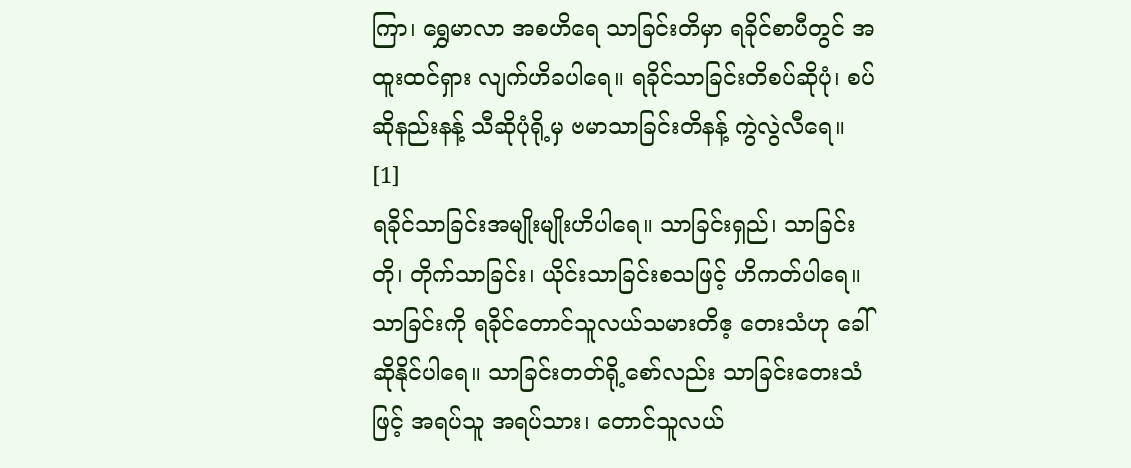ကြာ၊ ရွှေမာလာ အစဟိရေ သာခြင်းတိမှာ ရခိုင်စာပီတွင် အထူးထင်ရှား လျက်ဟိခပါရေ။ ရခိုင်သာခြင်းတိစပ်ဆိုပုံ၊ စပ်ဆိုနည်းနန့် သီဆိုပုံရို့မှ ဗမာသာခြင်းတိနန့် ကွဲလွဲလီရေ။ [1]
ရခိုင်သာခြင်းအမျိုးမျိုးဟိပါရေ။ သာခြင်းရှည်၊ သာခြင်းတို၊ တိုက်သာခြင်း၊ ယိုင်းသာခြင်းစသဖြင့် ဟိကတ်ပါရေ။ သာခြင်းကို ရခိုင်တောင်သူလယ်သမားတိဧ့ တေးသံဟု ခေါ်ဆိုနိုင်ပါရေ။ သာခြင်းတတ်ရို့စော်လည်း သာခြင်းတေးသံဖြင့် အရပ်သူ အရပ်သား၊ တောင်သူလယ်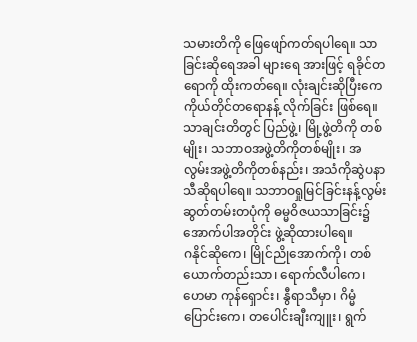သမားတိကို ဖြေဖျော်ကတ်ရပါရေ။ သာခြင်းဆိုရေအခါ များရေ အားဖြင့် ရခိုင်တရောကို ထိုးကတ်ရေ။ လုံးချင်းဆိုပြီးကေ ကိုယ်တိုင်တရောနန့် လိုက်ခြင်း ဖြစ်ရေ။ သာချင်းတိတွင် ပြည်ဖွဲ့၊ မြို့ဖွဲ့တိကို တစ်မျိုး၊ သဘာဝအဖွဲ့တိကိုတစ်မျိုး၊ အလွမ်းအဖွဲ့တိကိုတစ်နည်း၊ အသံကိုဆွဲပနာ သီဆိုရပါရေ။ သဘာဝရှုမြင်ခြင်းနန့်လွမ်းဆွတ်တမ်းတပုံကို ဓမ္မဝိဇယသာခြင်း၌ အောက်ပါအတိုင်း ဖွဲ့ဆိုထားပါရေ။
ဂနိုင်ဆိုကေ၊ မြိုင်ညိုအောက်ကို၊ တစ်ယောက်တည်းသာ၊ ရောက်လီပါကေ၊ ဟေမာ ကုန်ရှောင်း၊ နွီရာသီမှာ၊ ဂိမ္မံပြောင်းကေ၊ တပေါင်းချီးကျူး၊ ရွက်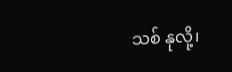သစ် နုလို့၊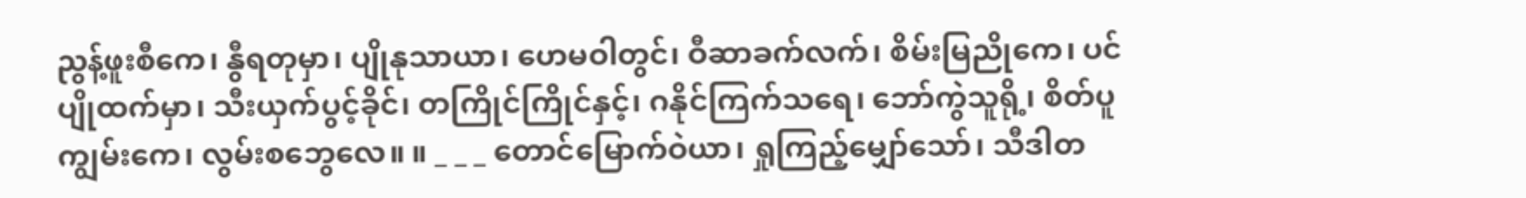ညွန့်ဖူးစီကေ၊ နွီရတုမှာ၊ ပျိုနုသာယာ၊ ဟေမဝါတွင်၊ ဝီဆာခက်လက်၊ စိမ်းမြညိုကေ၊ ပင်ပျိုထက်မှာ၊ သီးယှက်ပွင့်ခိုင်၊ တကြိုင်ကြိုင်နှင့်၊ ဂနိုင်ကြက်သရေ၊ ဘော်ကွဲသူရို့၊ စိတ်ပူကျွမ်းကေ၊ လွမ်းစဘွေလေ။ ။ _ _ _ တောင်မြောက်ဝဲယာ၊ ရှုကြည့်မျှော်သော်၊ သီဒါတ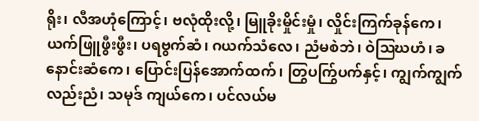ရိုး၊ လီအဟုံကြောင့်၊ ဗလုံထိုးလို့၊ မြူခိုးမှိုင်းမှုံ၊ လှိုင်းကြက်ခုန်ကေ၊ ယက်ဖြူဖွီးဖွီး၊ ပရဗွက်ဆံ၊ ဂယက်သံလေ၊ ညံမစဲဘဲ၊ ဝဲဩဃဟံ၊ ခနောင်းဆံကေ၊ ပြောင်းပြန်အောက်ထက်၊ တြွပက်ြွပက်နှင့်၊ ကျွက်ကျွက်လည်းညံ၊ သမုဒ် ကျယ်ကေ၊ ပင်လယ်မ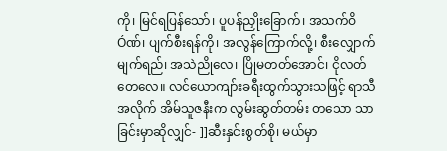ကို၊ မြင်ရပြန်သော်၊ ပူပန်ညှိုးခြောက်၊ အသက်ဝိÓဏ်၊ ပျက်စီးရန်ကို၊ အလွန်ကြောက်လို့၊ စီးလျှောက်မျက်ရည်၊ အသဲညိုလေ၊ ပြိုမတတ်အောင်၊ ငိုလတ်တေလေ။ လင်ယောကျာ်းခရီးထွက်သွားသဖြင့် ရာသီအလိုက် အိမ်သူဇနီးက လွမ်းဆွတ်တမ်း တသော သာခြင်းမှာဆိုလျှင်- ]]ဆီးနှင်းစွတ်စို၊ မယ်မှာ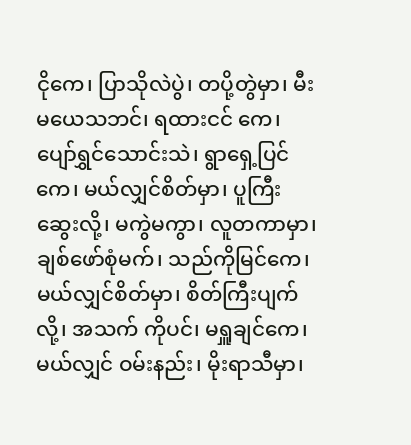ငိုကေ၊ ပြာသိုလဲပွဲ၊ တပို့တွဲမှာ၊ မီးမယေသဘင်၊ ရထားငင် ကေ၊ ပျော်ရွှင်သောင်းသဲ၊ ရွာရှေ့ပြင်ကေ၊ မယ်လျှင်စိတ်မှာ၊ ပူကြီးဆွေးလို့၊ မကွဲမကွာ၊ လူတကာမှာ၊ ချစ်ဖော်စုံမက်၊ သည်ကိုမြင်ကေ၊ မယ်လျှင်စိတ်မှာ၊ စိတ်ကြီးပျက်လို့၊ အသက် ကိုပင်၊ မရှူချင်ကေ၊ မယ်လျှင် ဝမ်းနည်း၊ မိုးရာသီမှာ၊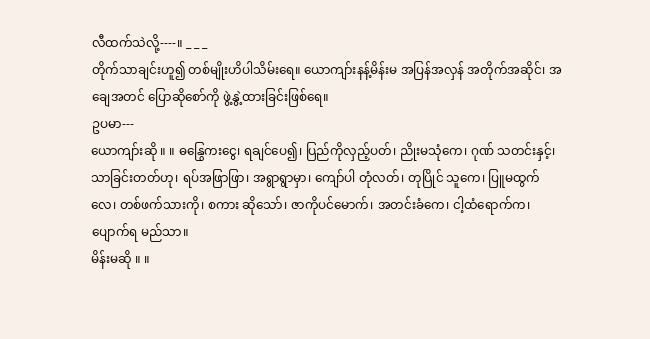လီထက်သဲလို့----။ _ _ _
တိုက်သာချင်းဟူ၍ တစ်မျိုးဟိပါသိမ်းရေ။ ယောကျာ်းနန့်မိန်းမ အပြန်အလှန် အတိုက်အဆိုင်၊ အချေအတင် ပြောဆိုစော်ကို ဖွဲ့နွဲ့ထားခြင်းဖြစ်ရေ။
ဥပမာ---
ယောကျာ်းဆို ။ ။ ဓနြွေကးငွေ၊ ရချင်ပေ၍၊ ပြည်ကိုလှည့်ပတ်၊ ညိုးမသုံကေ၊ ဂုဏ် သတင်းနှင့်၊ သာခြင်းတတ်ဟု၊ ရပ်အဖြာဖြာ၊ အရွာရွာမှာ၊ ကျော်ပါ တုံလတ်၊ တုပြိုင် သူကေ၊ ပြူမထွက်လေ၊ တစ်ဖက်သားကို၊ စကား ဆိုသော်၊ ဇာကိုပင်မောက်၊ အတင်းခံကေ၊ ငါ့ထံရောက်က၊ ပျောက်ရ မည်သာ။
မိန်းမဆို ။ ။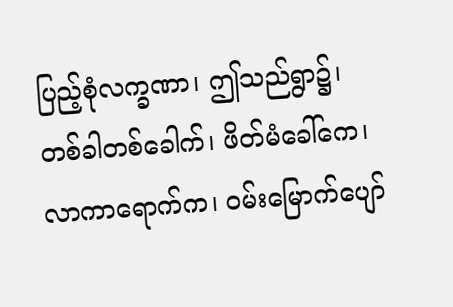ပြည့်စုံလက္ခဏာ၊ ဤသည်ရွာ၌၊ တစ်ခါတစ်ခေါက်၊ ဖိတ်မံခေါ်ကေ၊
လာကာရောက်က၊ ဝမ်းမြောက်ပျော်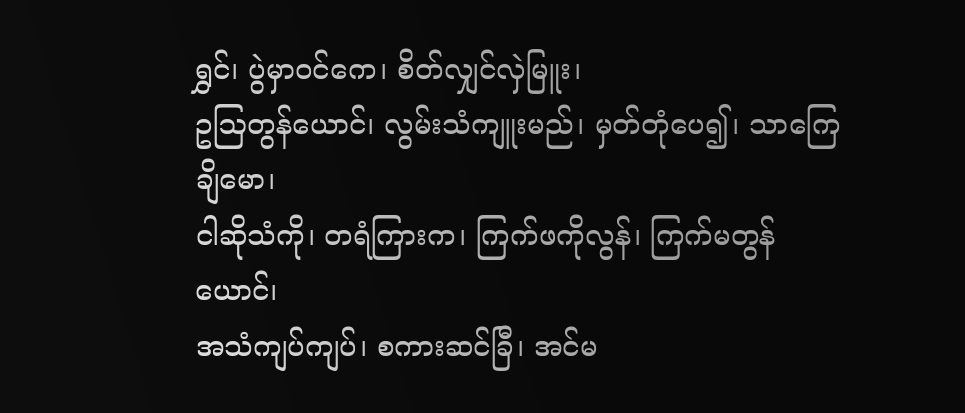ရွှင်၊ ပွဲမှာဝင်ကေ၊ စိတ်လျှင်လှဲမြူး၊
ဥဩတွန်ယောင်၊ လွမ်းသံကျူးမည်၊ မှတ်တုံပေ၍၊ သာကြေချိမော၊
ငါဆိုသံကို၊ တရံကြားက၊ ကြက်ဖကိုလွန်၊ ကြက်မတွန်ယောင်၊
အသံကျပ်ကျပ်၊ စကားဆင်ခြီ၊ အင်မ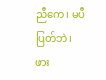ညီကေ၊ မပီပြတ်ဘဲ၊ ဖား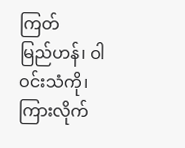ကြတ်
မြည်ဟန်၊ ဝါဝင်းသံကို၊ ကြားလိုက်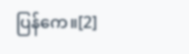ပြန်ကေ။[2]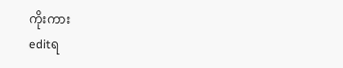ကိုးကား
editရ